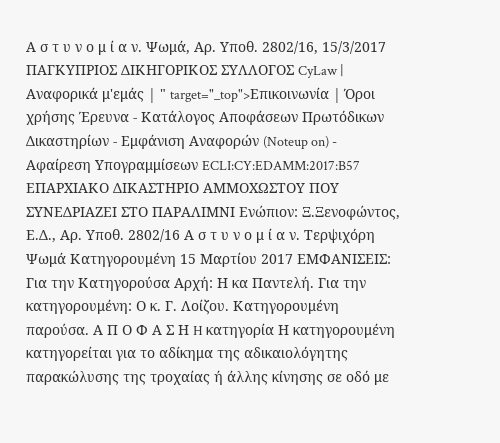Α σ τ υ ν ο μ ί α ν. Ψωμά, Αρ. Υποθ. 2802/16, 15/3/2017 ΠΑΓΚΥΠΡΙΟΣ ΔΙΚΗΓΟΡΙΚΟΣ ΣΥΛΛΟΓΟΣ CyLaw | Αναφορικά μ'εμάς | " target="_top">Επικοινωνία | Όροι χρήσης Έρευνα - Κατάλογος Αποφάσεων Πρωτόδικων Δικαστηρίων - Εμφάνιση Αναφορών (Noteup on) - Αφαίρεση Υπογραμμίσεων ECLI:CY:EDAMM:2017:B57 ΕΠΑΡΧΙΑΚΟ ΔΙΚΑΣΤΗΡΙΟ ΑΜΜΟΧΩΣΤΟΥ ΠΟΥ ΣΥΝΕΔΡΙΑΖΕΙ ΣΤΟ ΠΑΡΑΛΙΜΝΙ Ενώπιον: Ξ.Ξενοφώντος, Ε.Δ., Αρ. Υποθ. 2802/16 Α σ τ υ ν ο μ ί α ν. Τερψιχόρη Ψωμά Κατηγορουμένη 15 Μαρτίου 2017 ΕΜΦΑΝΙΣΕΙΣ: Για την Κατηγορούσα Αρχή: Η κα Παντελή. Για την κατηγορουμένη: Ο κ. Γ. Λοίζου. Κατηγορουμένη παρούσα. Α Π Ο Φ Α Σ Η H κατηγορία Η κατηγορουμένη κατηγορείται για το αδίκημα της αδικαιολόγητης παρακώλυσης της τροχαίας ή άλλης κίνησης σε οδό με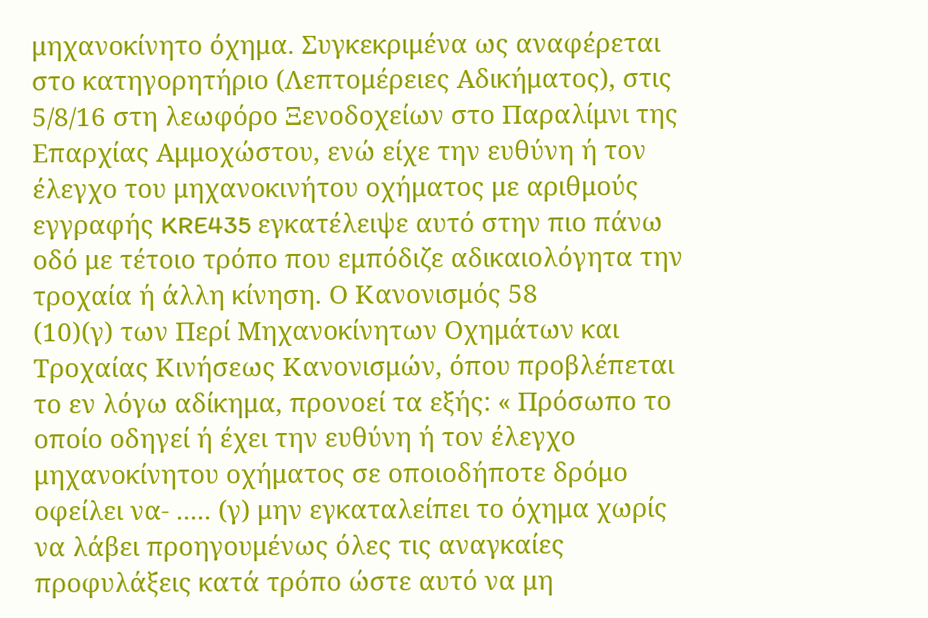μηχανοκίνητο όχημα. Συγκεκριμένα ως αναφέρεται στο κατηγορητήριο (Λεπτομέρειες Αδικήματος), στις 5/8/16 στη λεωφόρο Ξενοδοχείων στο Παραλίμνι της Επαρχίας Αμμοχώστου, ενώ είχε την ευθύνη ή τον έλεγχο του μηχανοκινήτου οχήματος με αριθμούς εγγραφής KRE435 εγκατέλειψε αυτό στην πιο πάνω οδό με τέτοιο τρόπο που εμπόδιζε αδικαιολόγητα την τροχαία ή άλλη κίνηση. Ο Κανονισμός 58
(10)(γ) των Περί Μηχανοκίνητων Οχημάτων και Τροχαίας Κινήσεως Κανονισμών, όπου προβλέπεται το εν λόγω αδίκημα, προνοεί τα εξής: « Πρόσωπο το οποίο οδηγεί ή έχει την ευθύνη ή τον έλεγχο μηχανοκίνητου οχήματος σε οποιοδήποτε δρόμο οφείλει να- ..... (γ) μην εγκαταλείπει το όχημα χωρίς να λάβει προηγουμένως όλες τις αναγκαίες προφυλάξεις κατά τρόπο ώστε αυτό να μη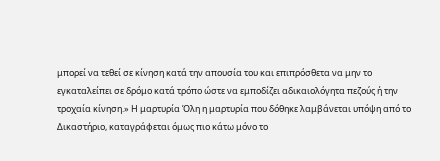μπορεί να τεθεί σε κίνηση κατά την απουσία του και επιπρόσθετα να μην το εγκαταλείπει σε δρόμο κατά τρόπο ώστε να εμποδίζει αδικαιολόγητα πεζούς ή την τροχαία κίνηση.» Η μαρτυρία Όλη η μαρτυρία που δόθηκε λαμβάνεται υπόψη από το Δικαστήριο, καταγράφεται όμως πιο κάτω μόνο το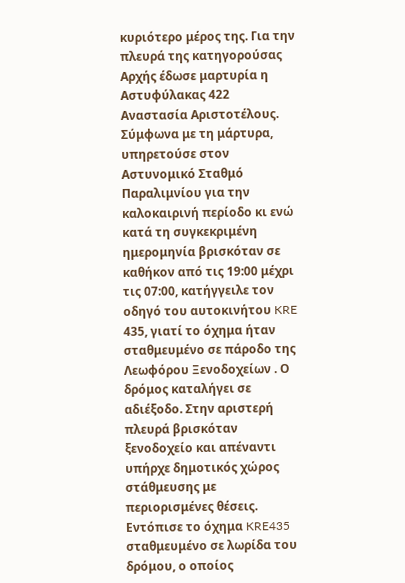κυριότερο μέρος της. Για την πλευρά της κατηγορούσας Αρχής έδωσε μαρτυρία η Αστυφύλακας 422 Αναστασία Αριστοτέλους. Σύμφωνα με τη μάρτυρα, υπηρετούσε στον Αστυνομικό Σταθμό Παραλιμνίου για την καλοκαιρινή περίοδο κι ενώ κατά τη συγκεκριμένη ημερομηνία βρισκόταν σε καθήκον από τις 19:00 μέχρι τις 07:00, κατήγγειλε τον οδηγό του αυτοκινήτου KRE 435, γιατί το όχημα ήταν σταθμευμένο σε πάροδο της Λεωφόρου Ξενοδοχείων . Ο δρόμος καταλήγει σε αδιέξοδο. Στην αριστερή πλευρά βρισκόταν ξενοδοχείο και απέναντι υπήρχε δημοτικός χώρος στάθμευσης με περιορισμένες θέσεις. Εντόπισε το όχημα KRE435 σταθμευμένο σε λωρίδα του δρόμου, ο οποίος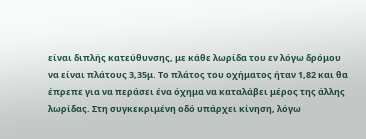είναι διπλής κατεύθυνσης, με κάθε λωρίδα του εν λόγω δρόμου να είναι πλάτους 3,35μ. Το πλάτος του οχήματος ήταν 1,82 και θα έπρεπε για να περάσει ένα όχημα να καταλάβει μέρος της άλλης λωρίδας. Στη συγκεκριμένη οδό υπάρχει κίνηση, λόγω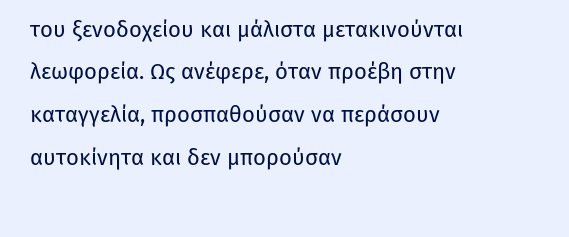του ξενοδοχείου και μάλιστα μετακινούνται λεωφορεία. Ως ανέφερε, όταν προέβη στην καταγγελία, προσπαθούσαν να περάσουν αυτοκίνητα και δεν μπορούσαν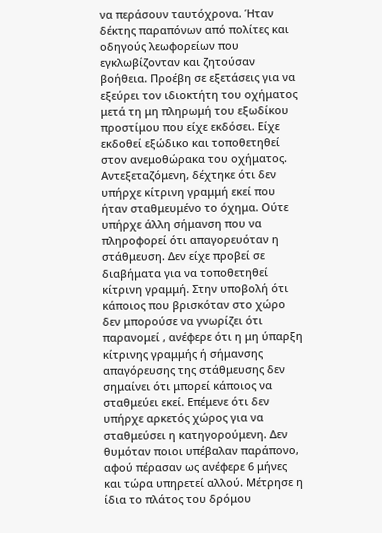να περάσουν ταυτόχρονα. Ήταν δέκτης παραπόνων από πολίτες και οδηγούς λεωφορείων που εγκλωβίζονταν και ζητούσαν βοήθεια. Προέβη σε εξετάσεις για να εξεύρει τον ιδιοκτήτη του οχήματος μετά τη μη πληρωμή του εξωδίκου προστίμου που είχε εκδόσει. Είχε εκδοθεί εξώδικο και τοποθετηθεί στον ανεμοθώρακα του οχήματος. Αντεξεταζόμενη, δέχτηκε ότι δεν υπήρχε κίτρινη γραμμή εκεί που ήταν σταθμευμένο το όχημα. Ούτε υπήρχε άλλη σήμανση που να πληροφορεί ότι απαγορευόταν η στάθμευση. Δεν είχε προβεί σε διαβήματα για να τοποθετηθεί κίτρινη γραμμή. Στην υποβολή ότι κάποιος που βρισκόταν στο χώρο δεν μπορούσε να γνωρίζει ότι παρανομεί , ανέφερε ότι η μη ύπαρξη κίτρινης γραμμής ή σήμανσης απαγόρευσης της στάθμευσης δεν σημαίνει ότι μπορεί κάποιος να σταθμεύει εκεί. Επέμενε ότι δεν υπήρχε αρκετός χώρος για να σταθμεύσει η κατηγορούμενη. Δεν θυμόταν ποιοι υπέβαλαν παράπονο, αφού πέρασαν ως ανέφερε 6 μήνες και τώρα υπηρετεί αλλού. Μέτρησε η ίδια το πλάτος του δρόμου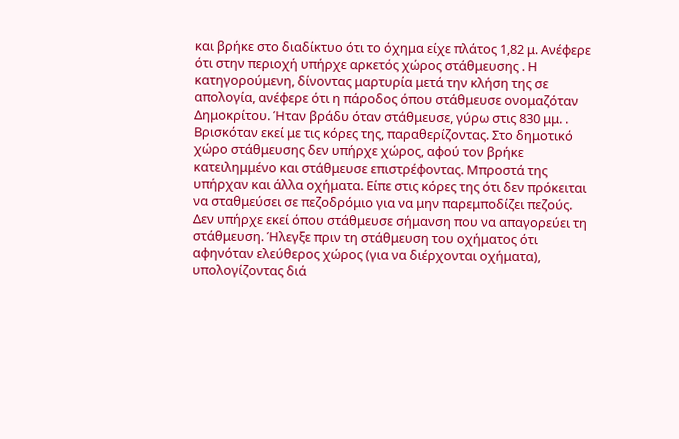και βρήκε στο διαδίκτυο ότι το όχημα είχε πλάτος 1,82 μ. Ανέφερε ότι στην περιοχή υπήρχε αρκετός χώρος στάθμευσης . Η κατηγορούμενη, δίνοντας μαρτυρία μετά την κλήση της σε απολογία, ανέφερε ότι η πάροδος όπου στάθμευσε ονομαζόταν Δημοκρίτου. Ήταν βράδυ όταν στάθμευσε, γύρω στις 830 μμ. . Βρισκόταν εκεί με τις κόρες της, παραθερίζοντας. Στο δημοτικό χώρο στάθμευσης δεν υπήρχε χώρος, αφού τον βρήκε κατειλημμένο και στάθμευσε επιστρέφοντας. Μπροστά της υπήρχαν και άλλα οχήματα. Είπε στις κόρες της ότι δεν πρόκειται να σταθμεύσει σε πεζοδρόμιο για να μην παρεμποδίζει πεζούς. Δεν υπήρχε εκεί όπου στάθμευσε σήμανση που να απαγορεύει τη στάθμευση. Ήλεγξε πριν τη στάθμευση του οχήματος ότι αφηνόταν ελεύθερος χώρος (για να διέρχονται οχήματα), υπολογίζοντας διά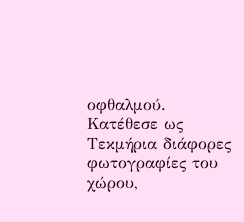οφθαλμού. Κατέθεσε ως Τεκμήρια διάφορες φωτογραφίες του χώρου,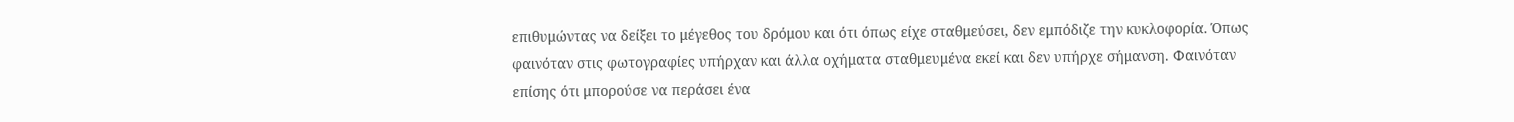επιθυμώντας να δείξει το μέγεθος του δρόμου και ότι όπως είχε σταθμεύσει, δεν εμπόδιζε την κυκλοφορία. Όπως φαινόταν στις φωτογραφίες υπήρχαν και άλλα οχήματα σταθμευμένα εκεί και δεν υπήρχε σήμανση. Φαινόταν επίσης ότι μπορούσε να περάσει ένα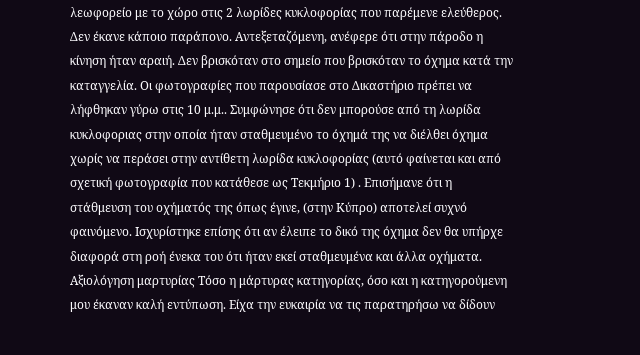λεωφορείο με το χώρο στις 2 λωρίδες κυκλοφορίας που παρέμενε ελεύθερος. Δεν έκανε κάποιο παράπονο. Αντεξεταζόμενη, ανέφερε ότι στην πάροδο η κίνηση ήταν αραιή. Δεν βρισκόταν στο σημείο που βρισκόταν το όχημα κατά την καταγγελία. Οι φωτογραφίες που παρουσίασε στο Δικαστήριο πρέπει να λήφθηκαν γύρω στις 10 μ.μ.. Συμφώνησε ότι δεν μπορούσε από τη λωρίδα κυκλοφοριας στην οποία ήταν σταθμευμένο το όχημά της να διέλθει όχημα χωρίς να περάσει στην αντίθετη λωρίδα κυκλοφορίας (αυτό φαίνεται και από σχετική φωτογραφία που κατάθεσε ως Τεκμήριο 1) . Επισήμανε ότι η στάθμευση του οχήματός της όπως έγινε, (στην Κύπρο) αποτελεί συχνό φαινόμενο. Ισχυρίστηκε επίσης ότι αν έλειπε το δικό της όχημα δεν θα υπήρχε διαφορά στη ροή ένεκα του ότι ήταν εκεί σταθμευμένα και άλλα οχήματα. Αξιολόγηση μαρτυρίας Τόσο η μάρτυρας κατηγορίας, όσο και η κατηγορούμενη μου έκαναν καλή εντύπωση. Είχα την ευκαιρία να τις παρατηρήσω να δίδουν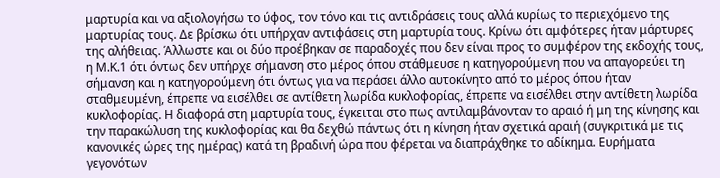μαρτυρία και να αξιολογήσω το ύφος, τον τόνο και τις αντιδράσεις τους αλλά κυρίως το περιεχόμενο της μαρτυρίας τους. Δε βρίσκω ότι υπήρχαν αντιφάσεις στη μαρτυρία τους. Κρίνω ότι αμφότερες ήταν μάρτυρες της αλήθειας. Άλλωστε και οι δύο προέβηκαν σε παραδοχές που δεν είναι προς το συμφέρον της εκδοχής τους, η Μ.Κ.1 ότι όντως δεν υπήρχε σήμανση στο μέρος όπου στάθμευσε η κατηγορούμενη που να απαγορεύει τη σήμανση και η κατηγορούμενη ότι όντως για να περάσει άλλο αυτοκίνητο από το μέρος όπου ήταν σταθμευμένη, έπρεπε να εισέλθει σε αντίθετη λωρίδα κυκλοφορίας, έπρεπε να εισέλθει στην αντίθετη λωρίδα κυκλοφορίας. Η διαφορά στη μαρτυρία τους, έγκειται στο πως αντιλαμβάνονταν το αραιό ή μη της κίνησης και την παρακώλυση της κυκλοφορίας και θα δεχθώ πάντως ότι η κίνηση ήταν σχετικά αραιή (συγκριτικά με τις κανονικές ώρες της ημέρας) κατά τη βραδινή ώρα που φέρεται να διαπράχθηκε το αδίκημα. Ευρήματα γεγονότων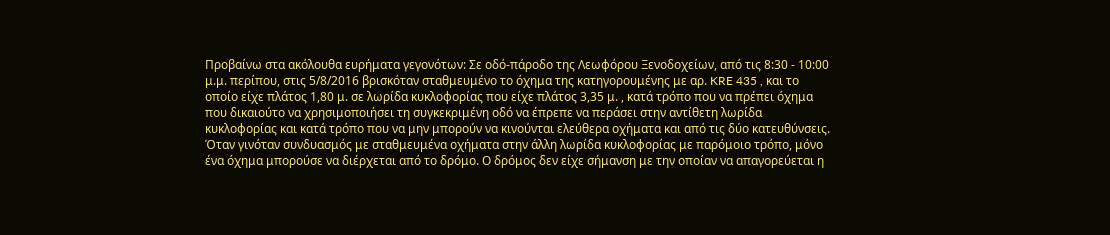Προβαίνω στα ακόλουθα ευρήματα γεγονότων: Σε οδό-πάροδο της Λεωφόρου Ξενοδοχείων, από τις 8:30 - 10:00 μ.μ. περίπου, στις 5/8/2016 βρισκόταν σταθμευμένο το όχημα της κατηγορουμένης με αρ. KRE 435 , και το οποίο είχε πλάτος 1,80 μ. σε λωρίδα κυκλοφορίας που είχε πλάτος 3,35 μ. , κατά τρόπο που να πρέπει όχημα που δικαιούτο να χρησιμοποιήσει τη συγκεκριμένη οδό να έπρεπε να περάσει στην αντίθετη λωρίδα κυκλοφορίας και κατά τρόπο που να μην μπορούν να κινούνται ελεύθερα οχήματα και από τις δύο κατευθύνσεις. Όταν γινόταν συνδυασμός με σταθμευμένα οχήματα στην άλλη λωρίδα κυκλοφορίας με παρόμοιο τρόπο, μόνο ένα όχημα μπορούσε να διέρχεται από το δρόμο. Ο δρόμος δεν είχε σήμανση με την οποίαν να απαγορεύεται η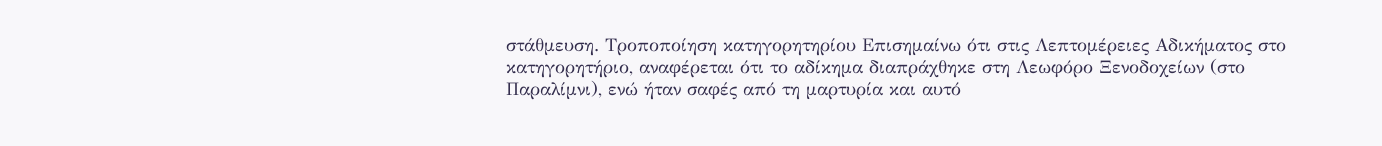στάθμευση. Τροποποίηση κατηγορητηρίου Επισημαίνω ότι στις Λεπτομέρειες Αδικήματος στο κατηγορητήριο, αναφέρεται ότι το αδίκημα διαπράχθηκε στη Λεωφόρο Ξενοδοχείων (στο Παραλίμνι), ενώ ήταν σαφές από τη μαρτυρία και αυτό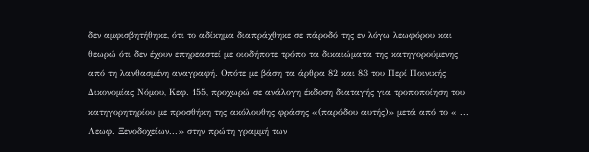δεν αμφισβητήθηκε, ότι το αδίκημα διαπράχθηκε σε πάροδό της εν λόγω λεωφόρου και θεωρώ ότι δεν έχουν επηρεαστεί με οιοδήποτε τρόπο τα δικαιώματα της κατηγορούμενης από τη λανθασμένη αναγραφή. Οπότε με βάση τα άρθρα 82 και 83 του Περί Ποινικής Δικονομίας Νόμου, Κεφ. 155, προχωρώ σε ανάλογη έκδοση διαταγής για τροποποίηση του κατηγορητηρίου με προσθήκη της ακόλουθης φράσης «(παρόδου αυτής)» μετά από το « ... Λεωφ. Ξενοδοχείων...» στην πρώτη γραμμή των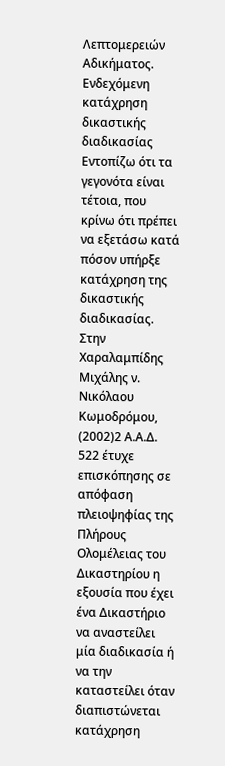Λεπτομερειών Αδικήματος. Ενδεχόμενη κατάχρηση δικαστικής διαδικασίας Εντοπίζω ότι τα γεγονότα είναι τέτοια, που κρίνω ότι πρέπει να εξετάσω κατά πόσον υπήρξε κατάχρηση της δικαστικής διαδικασίας. Στην Xαραλαμπίδης Mιχάλης ν. Nικόλαου Kωμοδρόμου,
(2002)2 Α.Α.Δ. 522 έτυχε επισκόπησης σε απόφαση πλειοψηφίας της Πλήρους Ολομέλειας του Δικαστηρίου η εξουσία που έχει ένα Δικαστήριο να αναστείλει μία διαδικασία ή να την καταστείλει όταν διαπιστώνεται κατάχρηση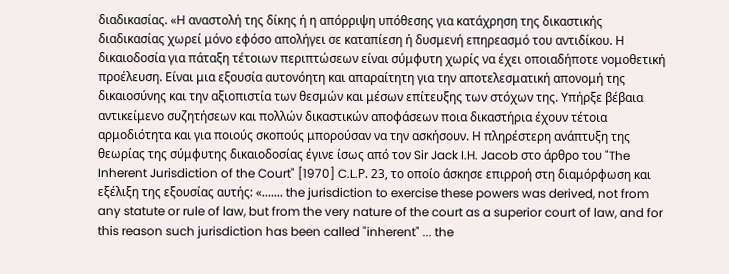διαδικασίας. «Η αναστολή της δίκης ή η απόρριψη υπόθεσης για κατάχρηση της δικαστικής διαδικασίας χωρεί μόνο εφόσο απολήγει σε καταπίεση ή δυσμενή επηρεασμό του αντιδίκου. Η δικαιοδοσία για πάταξη τέτοιων περιπτώσεων είναι σύμφυτη χωρίς να έχει οποιαδήποτε νομοθετική προέλευση. Είναι μια εξουσία αυτονόητη και απαραίτητη για την αποτελεσματική απονομή της δικαιοσύνης και την αξιοπιστία των θεσμών και μέσων επίτευξης των στόχων της. Υπήρξε βέβαια αντικείμενο συζητήσεων και πολλών δικαστικών αποφάσεων ποια δικαστήρια έχουν τέτοια αρμοδιότητα και για ποιούς σκοπούς μπορούσαν να την ασκήσουν. Η πληρέστερη ανάπτυξη της θεωρίας της σύμφυτης δικαιοδοσίας έγινε ίσως από τον Sir Jack I.H. Jacob στο άρθρο του "The Inherent Jurisdiction of the Court" [1970] C.L.Ρ. 23, το οποίο άσκησε επιρροή στη διαμόρφωση και εξέλιξη της εξουσίας αυτής: «....... the jurisdiction to exercise these powers was derived, not from any statute or rule of law, but from the very nature of the court as a superior court of law, and for this reason such jurisdiction has been called "inherent" ... the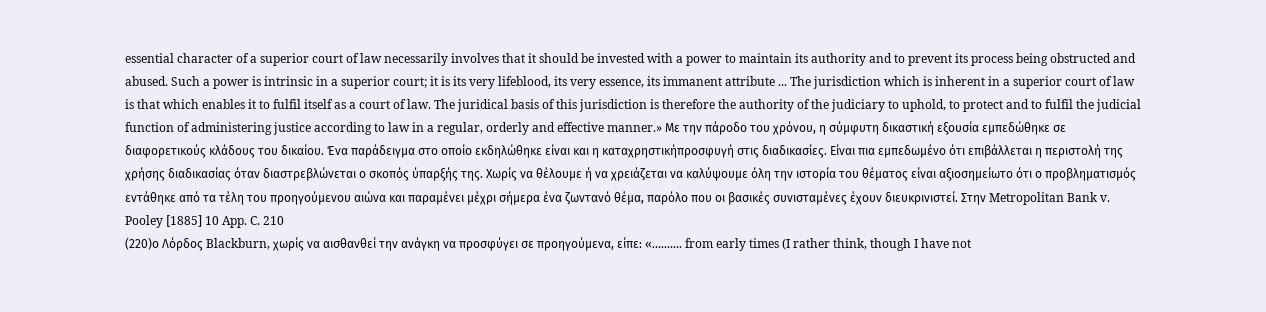essential character of a superior court of law necessarily involves that it should be invested with a power to maintain its authority and to prevent its process being obstructed and abused. Such a power is intrinsic in a superior court; it is its very lifeblood, its very essence, its immanent attribute ... The jurisdiction which is inherent in a superior court of law is that which enables it to fulfil itself as a court of law. The juridical basis of this jurisdiction is therefore the authority of the judiciary to uphold, to protect and to fulfil the judicial function of administering justice according to law in a regular, orderly and effective manner.» Με την πάροδο του χρόνου, η σύμφυτη δικαστική εξουσία εμπεδώθηκε σε διαφορετικούς κλάδους του δικαίου. Ένα παράδειγμα στο οποίο εκδηλώθηκε είναι και η καταχρηστικήπροσφυγή στις διαδικασίες. Είναι πια εμπεδωμένο ότι επιβάλλεται η περιστολή της χρήσης διαδικασίας όταν διαστρεβλώνεται ο σκοπός ύπαρξής της. Χωρίς να θέλουμε ή να χρειάζεται να καλύψουμε όλη την ιστορία του θέματος είναι αξιοσημείωτο ότι ο προβληματισμός εντάθηκε από τα τέλη του προηγούμενου αιώνα και παραμένει μέχρι σήμερα ένα ζωντανό θέμα, παρόλο που οι βασικές συνισταμένες έχουν διευκρινιστεί. Στην Metropolitan Bank v. Pooley [1885] 10 App. C. 210
(220)ο Λόρδος Blackburn, χωρίς να αισθανθεί την ανάγκη να προσφύγει σε προηγούμενα, είπε: «.......... from early times (I rather think, though I have not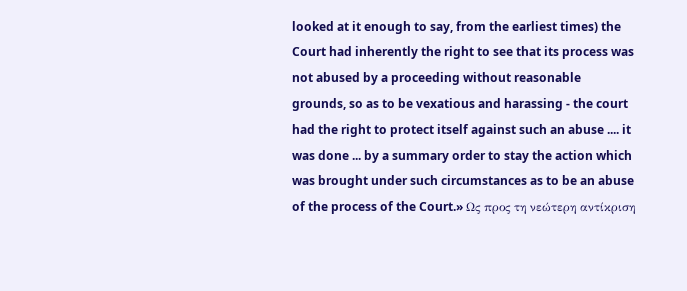looked at it enough to say, from the earliest times) the Court had inherently the right to see that its process was not abused by a proceeding without reasonable grounds, so as to be vexatious and harassing - the court had the right to protect itself against such an abuse .... it was done ... by a summary order to stay the action which was brought under such circumstances as to be an abuse of the process of the Court.» Ως προς τη νεώτερη αντίκριση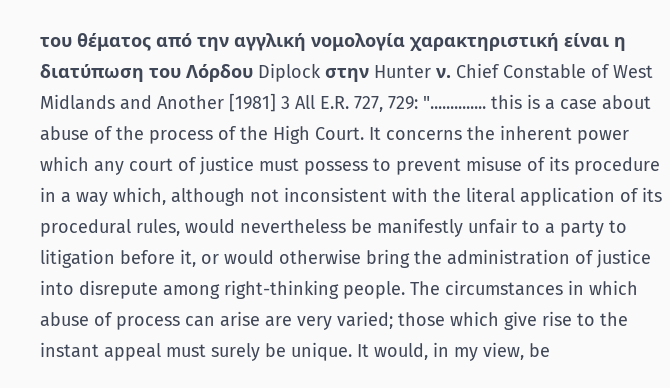του θέματος από την αγγλική νομολογία χαρακτηριστική είναι η διατύπωση του Λόρδου Diplock στην Hunter ν. Chief Constable of West Midlands and Another [1981] 3 All E.R. 727, 729: ".............. this is a case about abuse of the process of the High Court. It concerns the inherent power which any court of justice must possess to prevent misuse of its procedure in a way which, although not inconsistent with the literal application of its procedural rules, would nevertheless be manifestly unfair to a party to litigation before it, or would otherwise bring the administration of justice into disrepute among right-thinking people. The circumstances in which abuse of process can arise are very varied; those which give rise to the instant appeal must surely be unique. It would, in my view, be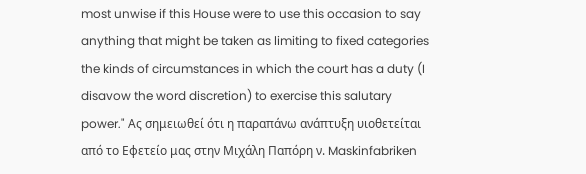most unwise if this House were to use this occasion to say anything that might be taken as limiting to fixed categories the kinds of circumstances in which the court has a duty (I disavow the word discretion) to exercise this salutary power." Ας σημειωθεί ότι η παραπάνω ανάπτυξη υιοθετείται από το Εφετείο μας στην Μιχάλη Παπόρη ν. Maskinfabriken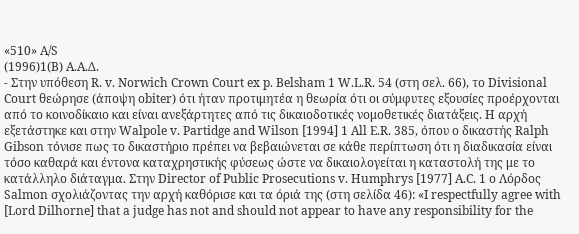«510» Α/S
(1996)1(B) A.A.Δ.
- Στην υπόθεση R. v. Norwich Crown Court ex p. Belsham 1 W.L.R. 54 (στη σελ. 66), το Divisional Court θεώρησε (άποψη obiter) ότι ήταν προτιμητέα η θεωρία ότι οι σύμφυτες εξουσίες προέρχονται από το κοινοδίκαιο και είναι ανεξάρτητες από τις δικαιοδοτικές νομοθετικές διατάξεις. Η αρχή εξετάστηκε και στην Walpole v. Partidge and Wilson [1994] 1 All E.R. 385, όπου ο δικαστής Ralph Gibson τόνισε πως το δικαστήριο πρέπει να βεβαιώνεται σε κάθε περίπτωση ότι η διαδικασία είναι τόσο καθαρά και έντονα καταχρηστικής φύσεως ώστε να δικαιολογείται η καταστολή της με το κατάλληλο διάταγμα. Στην Director of Public Prosecutions v. Humphrys [1977] A.C. 1 ο Λόρδος Salmon σχολιάζοντας την αρχή καθόρισε και τα όριά της (στη σελίδα 46): «I respectfully agree with [Lord Dilhorne] that a judge has not and should not appear to have any responsibility for the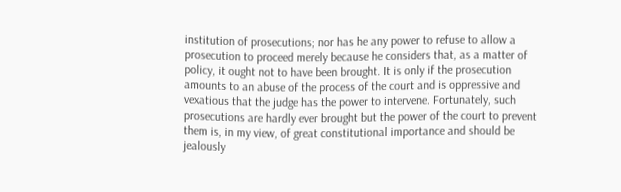institution of prosecutions; nor has he any power to refuse to allow a prosecution to proceed merely because he considers that, as a matter of policy, it ought not to have been brought. It is only if the prosecution amounts to an abuse of the process of the court and is oppressive and vexatious that the judge has the power to intervene. Fortunately, such prosecutions are hardly ever brought but the power of the court to prevent them is, in my view, of great constitutional importance and should be jealously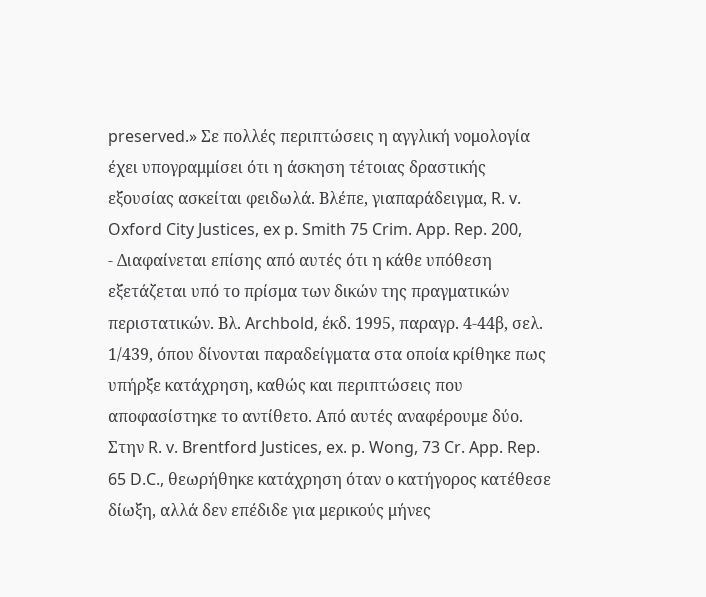preserved.» Σε πολλές περιπτώσεις η αγγλική νομολογία έχει υπογραμμίσει ότι η άσκηση τέτοιας δραστικής εξουσίας ασκείται φειδωλά. Βλέπε, γιαπαράδειγμα, R. v. Oxford City Justices, ex p. Smith 75 Crim. App. Rep. 200,
- Διαφαίνεται επίσης από αυτές ότι η κάθε υπόθεση εξετάζεται υπό το πρίσμα των δικών της πραγματικών περιστατικών. Βλ. Archbold, έκδ. 1995, παραγρ. 4-44β, σελ. 1/439, όπου δίνονται παραδείγματα στα οποία κρίθηκε πως υπήρξε κατάχρηση, καθώς και περιπτώσεις που αποφασίστηκε το αντίθετο. Από αυτές αναφέρουμε δύο. Στην R. v. Brentford Justices, ex. p. Wong, 73 Cr. App. Rep. 65 D.C., θεωρήθηκε κατάχρηση όταν ο κατήγορος κατέθεσε δίωξη, αλλά δεν επέδιδε για μερικούς μήνες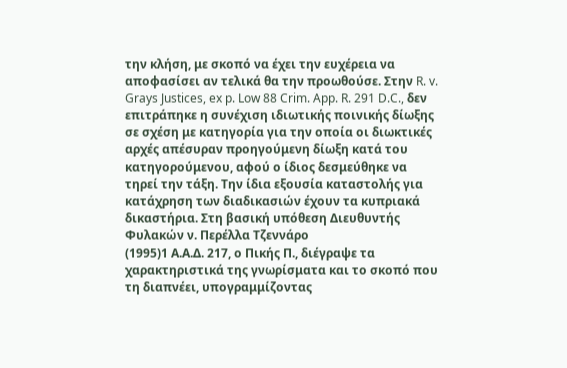την κλήση, με σκοπό να έχει την ευχέρεια να αποφασίσει αν τελικά θα την προωθούσε. Στην R. v. Grays Justices, ex p. Low 88 Crim. App. R. 291 D.C., δεν επιτράπηκε η συνέχιση ιδιωτικής ποινικής δίωξης σε σχέση με κατηγορία για την οποία οι διωκτικές αρχές απέσυραν προηγούμενη δίωξη κατά του κατηγορούμενου, αφού ο ίδιος δεσμεύθηκε να τηρεί την τάξη. Την ίδια εξουσία καταστολής για κατάχρηση των διαδικασιών έχουν τα κυπριακά δικαστήρια. Στη βασική υπόθεση Διευθυντής Φυλακών ν. Περέλλα Τζεννάρο
(1995)1 Α.Α.Δ. 217, ο Πικής Π., διέγραψε τα χαρακτηριστικά της γνωρίσματα και το σκοπό που τη διαπνέει, υπογραμμίζοντας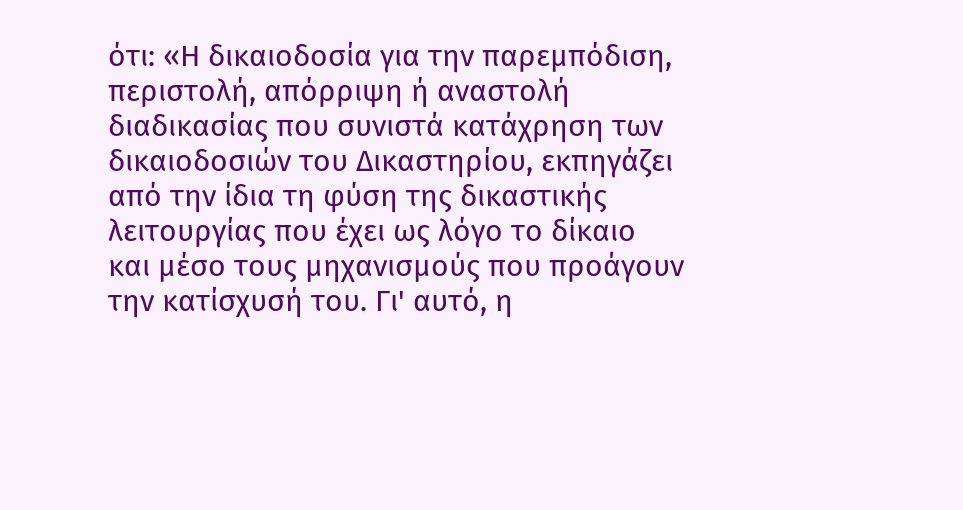ότι: «Η δικαιοδοσία για την παρεμπόδιση, περιστολή, απόρριψη ή αναστολή διαδικασίας που συνιστά κατάχρηση των δικαιοδοσιών του Δικαστηρίου, εκπηγάζει από την ίδια τη φύση της δικαστικής λειτουργίας που έχει ως λόγο το δίκαιο και μέσο τους μηχανισμούς που προάγουν την κατίσχυσή του. Γι' αυτό, η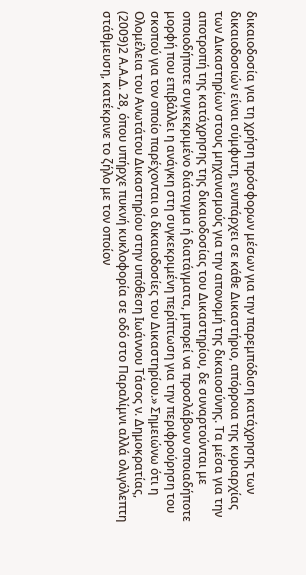δικαιοδοσία για τη χρήση πρόσφορων μέσων για την παρεμπόδιση κατάχρησης των δικαιοδοσιών είναι σύμφυτη, ενυπάρχει σε κάθε Δικαστήριο, απόρροια της κυριαρχίας των Δικαστηρίων στους μηχανισμούς για την απονομή της δικαιοσύνης. Τα μέσα για την αποτροπή της κατάχρησης της δικαιοδοσίας του Δικαστηρίου, δε συναρτούνται με οποιοδήποτε συγκεκριμένο διάταγμα ή διατάγματα, μπορεί να προσλάβουν οποιαδήποτε μορφή που επιβάλλει η ανάγκη στη συγκεκριμένη περίπτωση για την περιφρούρηση του σκοπού για τον οποίο παρέχονται οι δικαιοδοσίες του Δικαστηρίου.» Σημειώνω ότι η Ολομέλεια του Ανωτάτου Δικαστηρίου στην υπόθεση Ιωάννου Τάσος ν. Δημοκρατίας,
(2009)2 Α.Α.Δ. 28, όπου υπήρχε πυκνή κυκλοφορία σε οδό στο Παραλίμνι αλλά ολιγόλεπτη στάθμευση, κατέκρινε το ζήλο με τον οποίον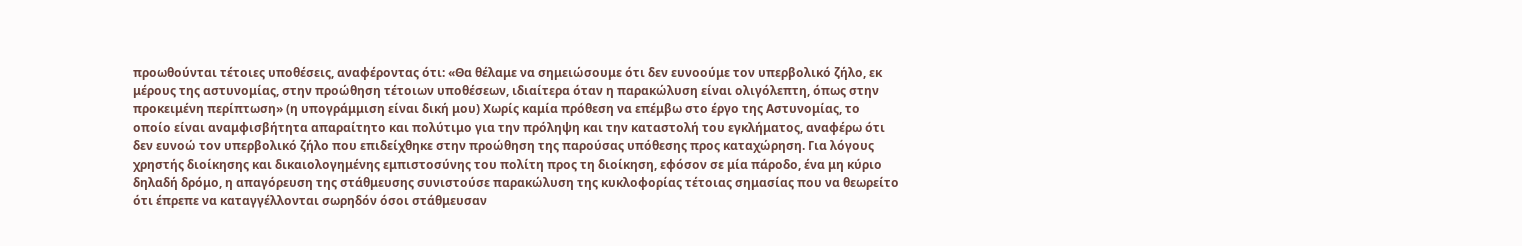προωθούνται τέτοιες υποθέσεις, αναφέροντας ότι: «Θα θέλαμε να σημειώσουμε ότι δεν ευνοούμε τον υπερβολικό ζήλο, εκ μέρους της αστυνομίας, στην προώθηση τέτοιων υποθέσεων, ιδιαίτερα όταν η παρακώλυση είναι ολιγόλεπτη, όπως στην προκειμένη περίπτωση» (η υπογράμμιση είναι δική μου) Χωρίς καμία πρόθεση να επέμβω στο έργο της Αστυνομίας, το οποίο είναι αναμφισβήτητα απαραίτητο και πολύτιμο για την πρόληψη και την καταστολή του εγκλήματος, αναφέρω ότι δεν ευνοώ τον υπερβολικό ζήλο που επιδείχθηκε στην προώθηση της παρούσας υπόθεσης προς καταχώρηση. Για λόγους χρηστής διοίκησης και δικαιολογημένης εμπιστοσύνης του πολίτη προς τη διοίκηση, εφόσον σε μία πάροδο, ένα μη κύριο δηλαδή δρόμο, η απαγόρευση της στάθμευσης συνιστούσε παρακώλυση της κυκλοφορίας τέτοιας σημασίας που να θεωρείτο ότι έπρεπε να καταγγέλλονται σωρηδόν όσοι στάθμευσαν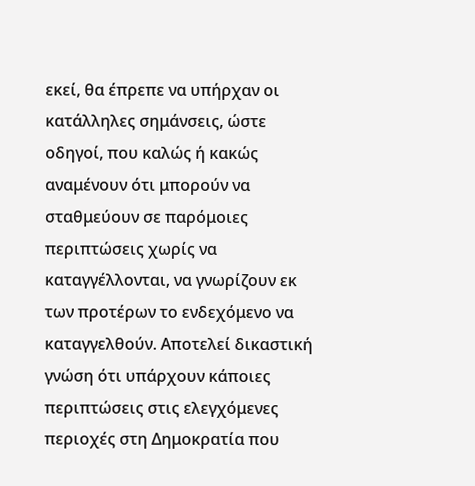εκεί, θα έπρεπε να υπήρχαν οι κατάλληλες σημάνσεις, ώστε οδηγοί, που καλώς ή κακώς αναμένουν ότι μπορούν να σταθμεύουν σε παρόμοιες περιπτώσεις χωρίς να καταγγέλλονται, να γνωρίζουν εκ των προτέρων το ενδεχόμενο να καταγγελθούν. Αποτελεί δικαστική γνώση ότι υπάρχουν κάποιες περιπτώσεις στις ελεγχόμενες περιοχές στη Δημοκρατία που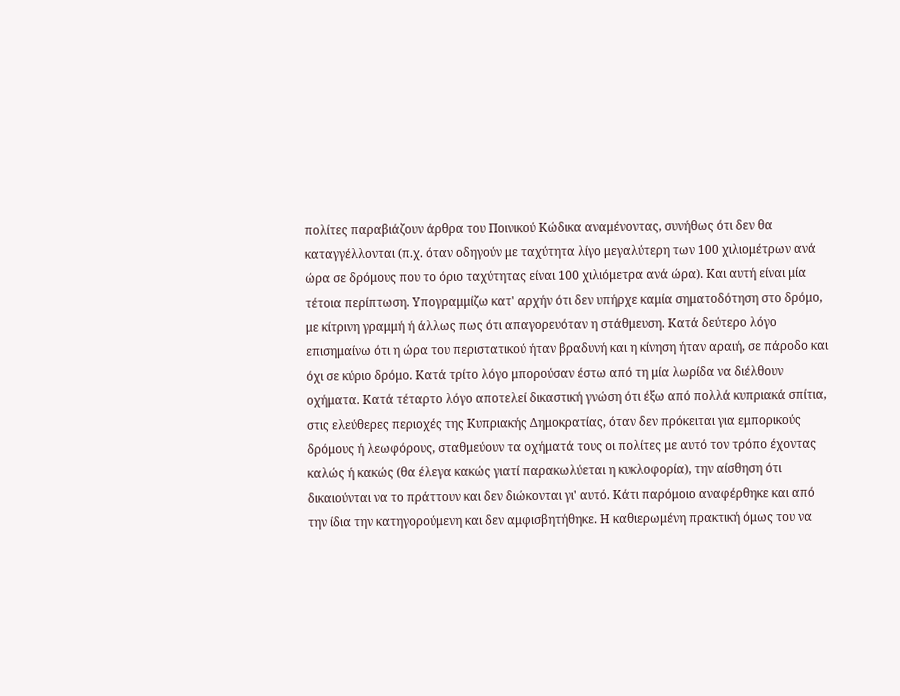πολίτες παραβιάζουν άρθρα του Ποινικού Κώδικα αναμένοντας, συνήθως ότι δεν θα καταγγέλλονται (π.χ. όταν οδηγούν με ταχύτητα λίγο μεγαλύτερη των 100 χιλιομέτρων ανά ώρα σε δρόμους που το όριο ταχύτητας είναι 100 χιλιόμετρα ανά ώρα). Και αυτή είναι μία τέτοια περίπτωση. Υπογραμμίζω κατ' αρχήν ότι δεν υπήρχε καμία σηματοδότηση στο δρόμο, με κίτρινη γραμμή ή άλλως πως ότι απαγορευόταν η στάθμευση. Κατά δεύτερο λόγο επισημαίνω ότι η ώρα του περιστατικού ήταν βραδυνή και η κίνηση ήταν αραιή, σε πάροδο και όχι σε κύριο δρόμο. Κατά τρίτο λόγο μπορούσαν έστω από τη μία λωρίδα να διέλθουν οχήματα. Κατά τέταρτο λόγο αποτελεί δικαστική γνώση ότι έξω από πολλά κυπριακά σπίτια, στις ελεύθερες περιοχές της Κυπριακής Δημοκρατίας, όταν δεν πρόκειται για εμπορικούς δρόμους ή λεωφόρους, σταθμεύουν τα οχήματά τους οι πολίτες με αυτό τον τρόπο έχοντας καλώς ή κακώς (θα έλεγα κακώς γιατί παρακωλύεται η κυκλοφορία), την αίσθηση ότι δικαιούνται να το πράττουν και δεν διώκονται γι' αυτό. Κάτι παρόμοιο αναφέρθηκε και από την ίδια την κατηγορούμενη και δεν αμφισβητήθηκε. Η καθιερωμένη πρακτική όμως του να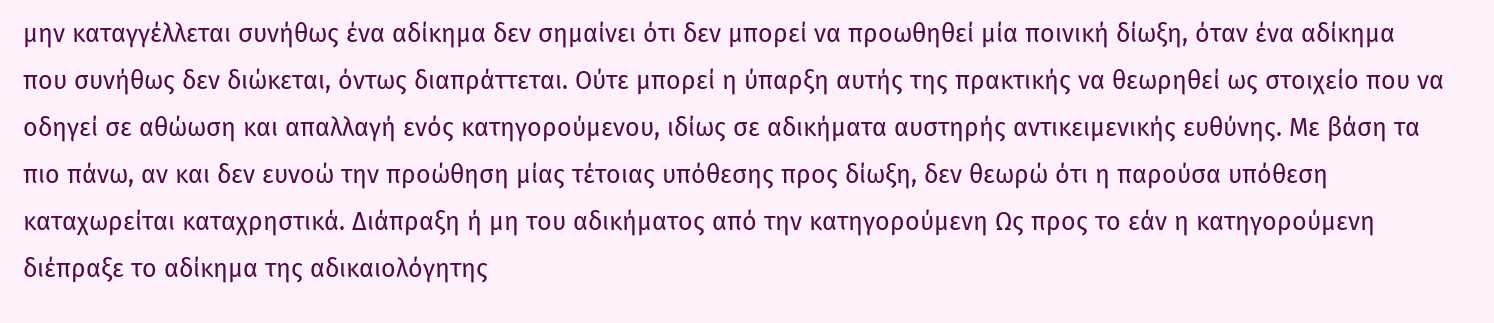μην καταγγέλλεται συνήθως ένα αδίκημα δεν σημαίνει ότι δεν μπορεί να προωθηθεί μία ποινική δίωξη, όταν ένα αδίκημα που συνήθως δεν διώκεται, όντως διαπράττεται. Ούτε μπορεί η ύπαρξη αυτής της πρακτικής να θεωρηθεί ως στοιχείο που να οδηγεί σε αθώωση και απαλλαγή ενός κατηγορούμενου, ιδίως σε αδικήματα αυστηρής αντικειμενικής ευθύνης. Με βάση τα πιο πάνω, αν και δεν ευνοώ την προώθηση μίας τέτοιας υπόθεσης προς δίωξη, δεν θεωρώ ότι η παρούσα υπόθεση καταχωρείται καταχρηστικά. Διάπραξη ή μη του αδικήματος από την κατηγορούμενη Ως προς το εάν η κατηγορούμενη διέπραξε το αδίκημα της αδικαιολόγητης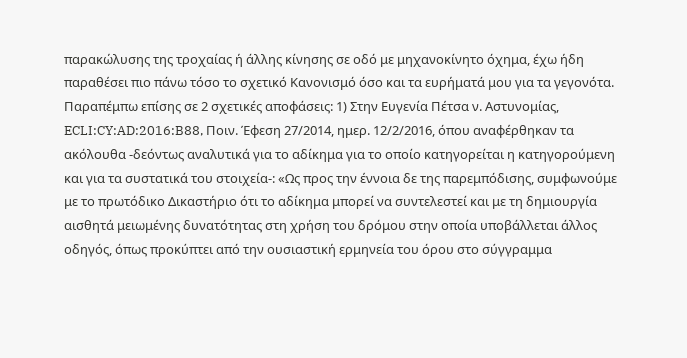παρακώλυσης της τροχαίας ή άλλης κίνησης σε οδό με μηχανοκίνητο όχημα, έχω ήδη παραθέσει πιο πάνω τόσο το σχετικό Κανονισμό όσο και τα ευρήματά μου για τα γεγονότα. Παραπέμπω επίσης σε 2 σχετικές αποφάσεις: 1) Στην Ευγενία Πέτσα ν. Αστυνομίας, ECLI:CY:AD:2016:B88, Ποιν. Έφεση 27/2014, ημερ. 12/2/2016, όπου αναφέρθηκαν τα ακόλουθα -δεόντως αναλυτικά για το αδίκημα για το οποίο κατηγορείται η κατηγορούμενη και για τα συστατικά του στοιχεία-: «Ως προς την έννοια δε της παρεμπόδισης, συμφωνούμε με το πρωτόδικο Δικαστήριο ότι το αδίκημα μπορεί να συντελεστεί και με τη δημιουργία αισθητά μειωμένης δυνατότητας στη χρήση του δρόμου στην οποία υποβάλλεται άλλος οδηγός, όπως προκύπτει από την ουσιαστική ερμηνεία του όρου στο σύγγραμμα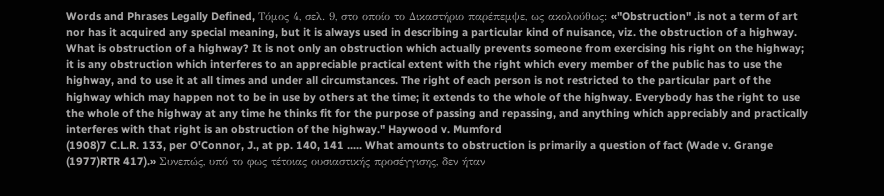Words and Phrases Legally Defined, Τόμος 4, σελ. 9, στο οποίο το Δικαστήριο παρέπεμψε, ως ακολούθως: «"Obstruction" .is not a term of art nor has it acquired any special meaning, but it is always used in describing a particular kind of nuisance, viz. the obstruction of a highway. What is obstruction of a highway? It is not only an obstruction which actually prevents someone from exercising his right on the highway; it is any obstruction which interferes to an appreciable practical extent with the right which every member of the public has to use the highway, and to use it at all times and under all circumstances. The right of each person is not restricted to the particular part of the highway which may happen not to be in use by others at the time; it extends to the whole of the highway. Everybody has the right to use the whole of the highway at any time he thinks fit for the purpose of passing and repassing, and anything which appreciably and practically interferes with that right is an obstruction of the highway." Haywood v. Mumford
(1908)7 C.L.R. 133, per O'Connor, J., at pp. 140, 141 ..... What amounts to obstruction is primarily a question of fact (Wade v. Grange
(1977)RTR 417).» Συνεπώς, υπό το φως τέτοιας ουσιαστικής προσέγγισης, δεν ήταν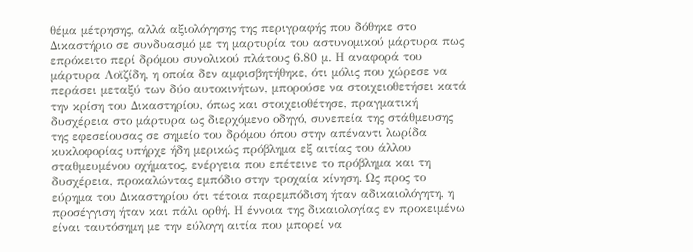θέμα μέτρησης, αλλά αξιολόγησης της περιγραφής που δόθηκε στο Δικαστήριο σε συνδυασμό με τη μαρτυρία του αστυνομικού μάρτυρα πως επρόκειτο περί δρόμου συνολικού πλάτους 6.80 μ. Η αναφορά του μάρτυρα Λοϊζίδη, η οποία δεν αμφισβητήθηκε, ότι μόλις που χώρεσε να περάσει μεταξύ των δύο αυτοκινήτων, μπορούσε να στοιχειοθετήσει κατά την κρίση του Δικαστηρίου, όπως και στοιχειοθέτησε, πραγματική δυσχέρεια στο μάρτυρα ως διερχόμενο οδηγό, συνεπεία της στάθμευσης της εφεσείουσας σε σημείο του δρόμου όπου στην απέναντι λωρίδα κυκλοφορίας υπήρχε ήδη μερικώς πρόβλημα εξ αιτίας του άλλου σταθμευμένου οχήματος, ενέργεια που επέτεινε το πρόβλημα και τη δυσχέρεια, προκαλώντας εμπόδιο στην τροχαία κίνηση. Ως προς το εύρημα του Δικαστηρίου ότι τέτοια παρεμπόδιση ήταν αδικαιολόγητη, η προσέγγιση ήταν και πάλι ορθή. Η έννοια της δικαιολογίας εν προκειμένω είναι ταυτόσημη με την εύλογη αιτία που μπορεί να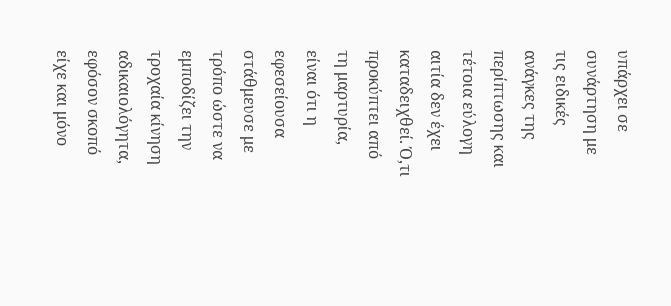υπάρχει σε συνάρτηση με τις ειδικές ανάγκες της περίπτωσης και τέτοια εύλογη αιτία δεν έχει καταδειχθεί. Ό,τι προκύπτει από τη μαρτυρία, είναι ότι η εφεσείουσα στάθμευσε με τρόπο ώστε να εμποδίζει την τροχαία κίνηση αδικαιολόγητα, εφόσον σκοπό είχε και μόνο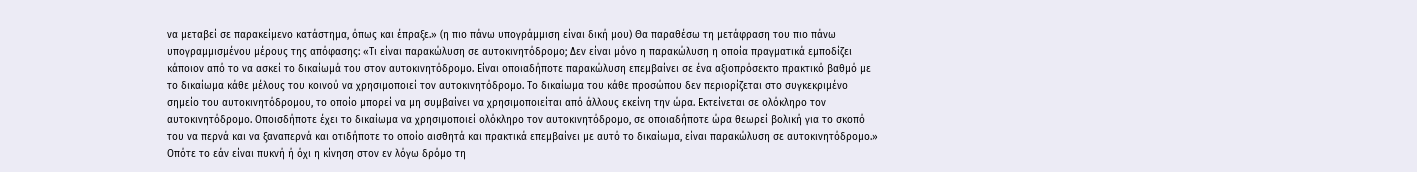να μεταβεί σε παρακείμενο κατάστημα, όπως και έπραξε.» (η πιο πάνω υπογράμμιση είναι δική μου) Θα παραθέσω τη μετάφραση του πιο πάνω υπογραμμισμένου μέρους της απόφασης: «Τι είναι παρακώλυση σε αυτοκινητόδρομο; Δεν είναι μόνο η παρακώλυση η οποία πραγματικά εμποδίζει κάποιον από το να ασκεί το δικαίωμά του στον αυτοκινητόδρομο. Είναι οποιαδήποτε παρακώλυση επεμβαίνει σε ένα αξιοπρόσεκτο πρακτικό βαθμό με το δικαίωμα κάθε μέλους του κοινού να χρησιμοποιεί τον αυτοκινητόδρομο. Το δικαίωμα του κάθε προσώπου δεν περιορίζεται στο συγκεκριμένο σημείο του αυτοκινητόδρομου, το οποίο μπορεί να μη συμβαίνει να χρησιμοποιείται από άλλους εκείνη την ώρα. Εκτείνεται σε ολόκληρο τον αυτοκινητόδρομο. Οποισδήποτε έχει το δικαίωμα να χρησιμοποιεί ολόκληρο τον αυτοκινητόδρομο, σε οποιαδήποτε ώρα θεωρεί βολική για το σκοπό του να περνά και να ξαναπερνά και οτιδήποτε το οποίο αισθητά και πρακτικά επεμβαίνει με αυτό το δικαίωμα, είναι παρακώλυση σε αυτοκινητόδρομο.» Οπότε το εάν είναι πυκνή ή όχι η κίνηση στον εν λόγω δρόμο τη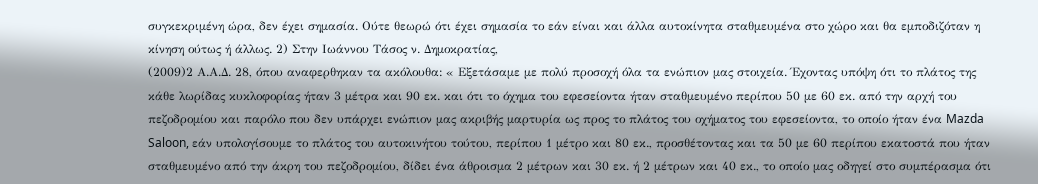συγκεκριμένη ώρα, δεν έχει σημασία. Ούτε θεωρώ ότι έχει σημασία το εάν είναι και άλλα αυτοκίνητα σταθμευμένα στο χώρο και θα εμποδιζόταν η κίνηση ούτως ή άλλως. 2) Στην Ιωάννου Τάσος ν. Δημοκρατίας,
(2009)2 Α.Α.Δ. 28, όπου αναφερθηκαν τα ακόλουθα: « Εξετάσαμε με πολύ προσοχή όλα τα ενώπιον μας στοιχεία. Έχοντας υπόψη ότι το πλάτος της κάθε λωρίδας κυκλοφορίας ήταν 3 μέτρα και 90 εκ. και ότι το όχημα του εφεσείοντα ήταν σταθμευμένο περίπου 50 με 60 εκ. από την αρχή του πεζοδρομίου και παρόλο που δεν υπάρχει ενώπιον μας ακριβής μαρτυρία ως προς το πλάτος του οχήματος του εφεσείοντα, το οποίο ήταν ένα Mazda Saloon, εάν υπολογίσουμε το πλάτος του αυτοκινήτου τούτου, περίπου 1 μέτρο και 80 εκ., προσθέτοντας και τα 50 με 60 περίπου εκατοστά που ήταν σταθμευμένο από την άκρη του πεζοδρομίου, δίδει ένα άθροισμα 2 μέτρων και 30 εκ. ή 2 μέτρων και 40 εκ., το οποίο μας οδηγεί στο συμπέρασμα ότι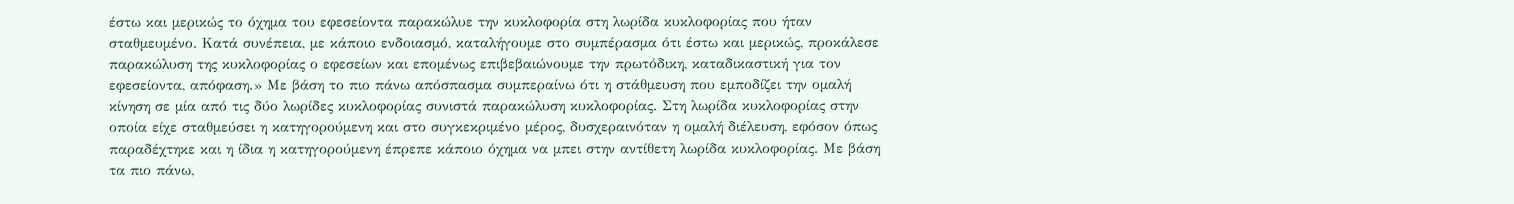έστω και μερικώς το όχημα του εφεσείοντα παρακώλυε την κυκλοφορία στη λωρίδα κυκλοφορίας που ήταν σταθμευμένο. Κατά συνέπεια, με κάποιο ενδοιασμό, καταλήγουμε στο συμπέρασμα ότι έστω και μερικώς, προκάλεσε παρακώλυση της κυκλοφορίας ο εφεσείων και επομένως επιβεβαιώνουμε την πρωτόδικη, καταδικαστική για τον εφεσείοντα, απόφαση.» Με βάση το πιο πάνω απόσπασμα συμπεραίνω ότι η στάθμευση που εμποδίζει την ομαλή κίνηση σε μία από τις δύο λωρίδες κυκλοφορίας συνιστά παρακώλυση κυκλοφορίας. Στη λωρίδα κυκλοφορίας στην οποία είχε σταθμεύσει η κατηγορούμενη και στο συγκεκριμένο μέρος, δυσχεραινόταν η ομαλή διέλευση, εφόσον όπως παραδέχτηκε και η ίδια η κατηγορούμενη έπρεπε κάποιο όχημα να μπει στην αντίθετη λωρίδα κυκλοφορίας. Με βάση τα πιο πάνω,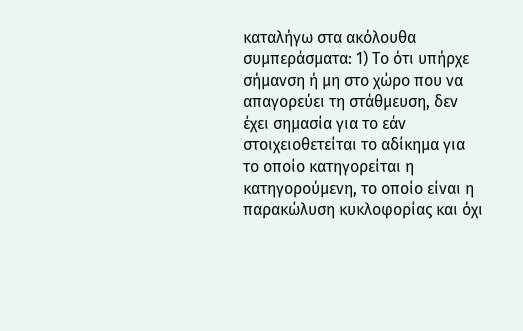καταλήγω στα ακόλουθα συμπεράσματα: 1) Το ότι υπήρχε σήμανση ή μη στο χώρο που να απαγορεύει τη στάθμευση, δεν έχει σημασία για το εάν στοιχειοθετείται το αδίκημα για το οποίο κατηγορείται η κατηγορούμενη, το οποίο είναι η παρακώλυση κυκλοφορίας και όχι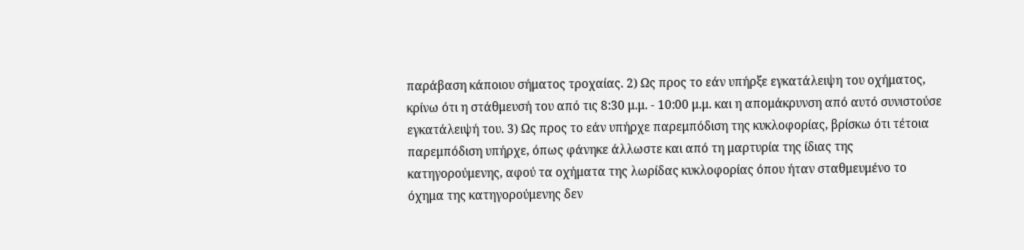παράβαση κάποιου σήματος τροχαίας. 2) Ως προς το εάν υπήρξε εγκατάλειψη του οχήματος, κρίνω ότι η στάθμευσή του από τις 8:30 μ.μ. - 10:00 μ.μ. και η απομάκρυνση από αυτό συνιστούσε εγκατάλειψή του. 3) Ως προς το εάν υπήρχε παρεμπόδιση της κυκλοφορίας, βρίσκω ότι τέτοια παρεμπόδιση υπήρχε, όπως φάνηκε άλλωστε και από τη μαρτυρία της ίδιας της κατηγορούμενης, αφού τα οχήματα της λωρίδας κυκλοφορίας όπου ήταν σταθμευμένο το όχημα της κατηγορούμενης δεν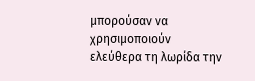μπορούσαν να χρησιμοποιούν ελεύθερα τη λωρίδα την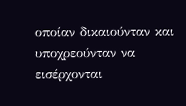οποίαν δικαιούνταν και υποχρεούνταν να εισέρχονται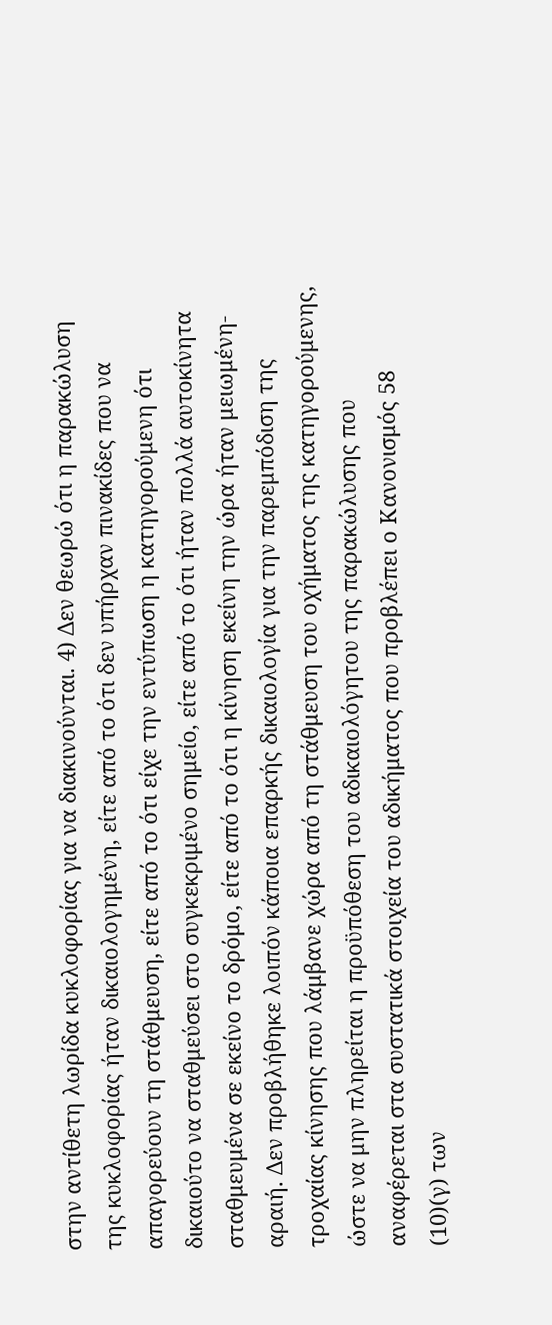στην αντίθετη λωρίδα κυκλοφορίας για να διακινούνται. 4) Δεν θεωρώ ότι η παρακώλυση της κυκλοφορίας ήταν δικαιολογημένη, είτε από το ότι δεν υπήρχαν πινακίδες που να απαγορεύουν τη στάθμευση, είτε από το ότι είχε την εντύπωση η κατηγορούμενη ότι δικαιούτο να σταθμεύσει στο συγκεκριμένο σημείο, είτε από το ότι ήταν πολλά αυτοκίνητα σταθμευμένα σε εκείνο το δρόμο, είτε από το ότι η κίνηση εκείνη την ώρα ήταν μειωμένη-αραιή. Δεν προβλήθηκε λοιπόν κάποια επαρκής δικαιολογία για την παρεμπόδιση της τροχαίας κίνησης που λάμβανε χώρα από τη στάθμευση του οχήματος της κατηγορούμενης, ώστε να μην πληρείται η προϋπόθεση του αδικαιολόγητου της παρακώλυσης που αναφέρεται στα συστατικά στοιχεία του αδικήματος που προβλέπει ο Κανονισμός 58
(10)(γ) των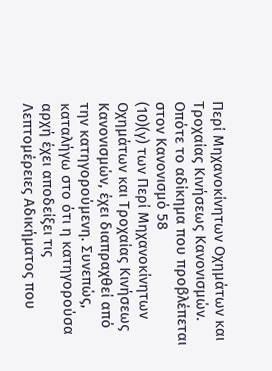Περί Μηχανοκίνητων Οχημάτων και Τροχαίας Κινήσεως Κανονισμών. Οπότε το αδίκημα που προβλέπεται στον Κανονισμό 58
(10)(γ) των Περί Μηχανοκίνητων Οχημάτων και Τροχαίας Κινήσεως Κανονισμών, έχει διαπραχθεί από την κατηγορούμενη. Συνεπώς, καταλήγω στο ότι η κατηγορούσα αρχή έχει αποδείξει τις Λεπτομέρειες Αδικήματος που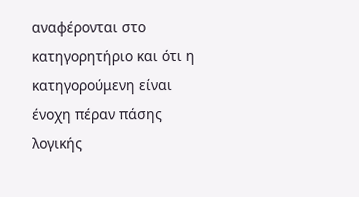αναφέρονται στο κατηγορητήριο και ότι η κατηγορούμενη είναι ένοχη πέραν πάσης λογικής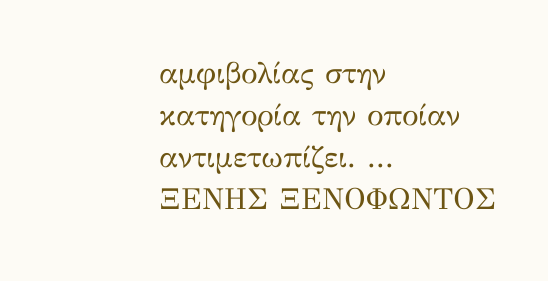αμφιβολίας στην κατηγορία την οποίαν αντιμετωπίζει. ... ΞΕΝΗΣ ΞΕΝΟΦΩΝΤΟΣ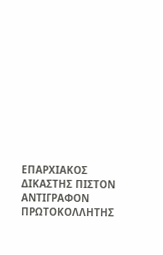ΕΠΑΡΧΙΑΚΟΣ ΔΙΚΑΣΤΗΣ ΠΙΣΤΟΝ ΑΝΤΙΓΡΑΦΟΝ ΠΡΩΤΟΚΟΛΛΗΤΗΣ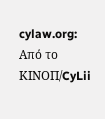cylaw.org: Από το ΚΙΝOΠ/CyLii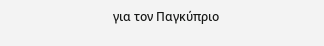για τον Παγκύπριο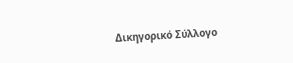Δικηγορικό Σύλλογο